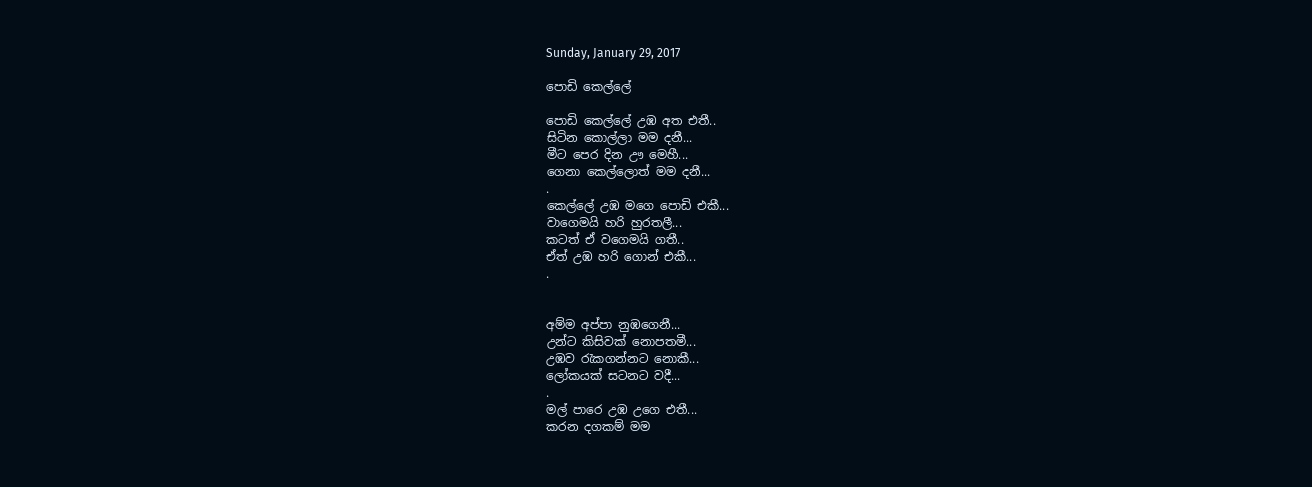Sunday, January 29, 2017

පොඩි කෙල්ලේ

පොඩි කෙල්ලේ උඹ අත එතී..
සිටින කොල්ලා මම දනී...
මීට පෙර දින ඌ මෙහී...
ගෙනා කෙල්ලොත් මම දනී...
.
කෙල්ලේ උඹ මගෙ පොඩි එකී...
වාගෙමයි හරි හුරතලී...
කටත් ඒ වගෙමයි ගතී..
ඒත් උඹ හරි ගොන් එකී...
.


අම්ම අප්පා නුඹගෙනී...
උන්ට කිසිවක් නොපතමී...
උඹව රැකගන්නට නොකී...
ලෝකයක් සටනට වදී...
.
මල් පාරෙ උඹ උගෙ එතී...
කරන දගකම් මම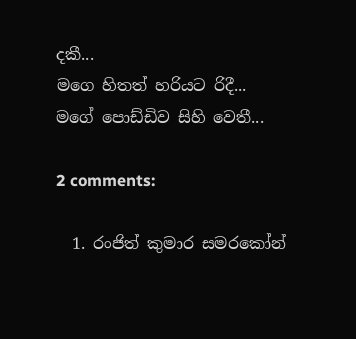දකී...
මගෙ හිතත් හරියට රිදී...
මගේ පොඩ්ඩිව සිහි වෙතී...

2 comments:

  1. රංජිත් කුමාර සමරකෝන්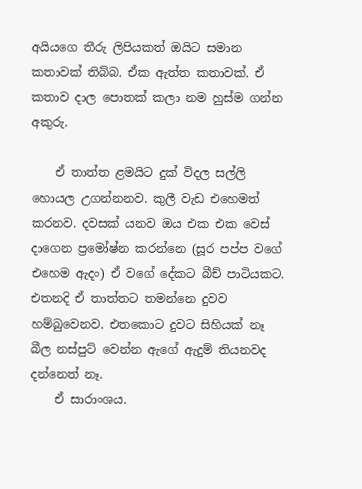අයියගෙ තීරු ලිපියකත් ඔයිට සමාන කතාවක් තිබ්බ. ඒක ඇත්ත කතාවක්. ඒ කතාව දාල පොතක් කලා නම හුස්ම ගන්න අකුරු.

    ඒ තාත්ත ළමයිට දුක් විදල සල්ලි හොයල උගන්නනව. කුලී වැඩ එහෙමත් කරනව. දවසක් යනව ඔය එක එක වෙස් දාගෙන ප්‍රමෝෂ්න කරන්නෙ (සූර පප්ප වගේ එහෙම ඇදං) ඒ වගේ දේකට බීච් පාටියකට. එතනදි ඒ තාත්තට තමන්නෙ දුවව හම්බුවෙනව. එතකොට දුවට සිහියක් නෑ බීල නස්පුට් වෙන්න ඇගේ ඇදුම් තියනවද දන්නෙත් නෑ.
    ඒ සාරාංශය.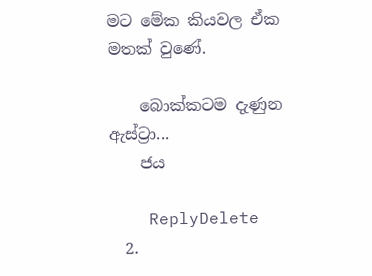මට මේක කියවල ඒක මතක් වුණේ.

    බොක්කටම දැණුන ඇස්ට්‍රා...
    ජය

    ReplyDelete
  2.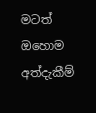මටත් ඔහොම අත්දැකීම්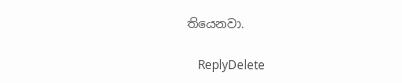තියෙනවා.

    ReplyDelete